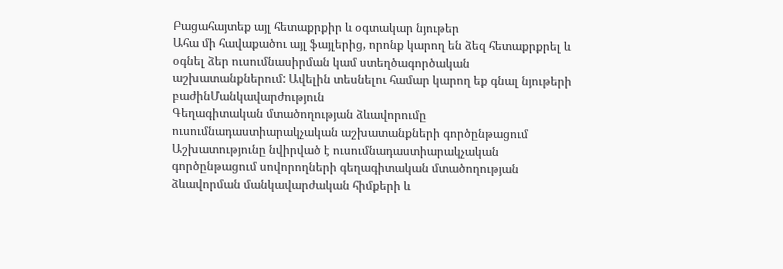Բացահայտեք այլ հետաքրքիր և օգտակար նյութեր
Ահա մի հավաքածու այլ ֆայլերից, որոնք կարող են ձեզ հետաքրքրել և օգնել ձեր ուսումնասիրման կամ ստեղծագործական աշխատանքներում: Ավելին տեսնելու համար կարող եք գնալ նյութերի բաժինՄանկավարժություն
Գեղագիտական մտածողության ձևավորումը ուսումնադաստիարակչական աշխատանքների գործընթացում
Աշխատությունը նվիրված է ուսումնադաստիարակչական գործընթացում սովորողների գեղագիտական մտածողության ձևավորման մանկավարժական հիմքերի և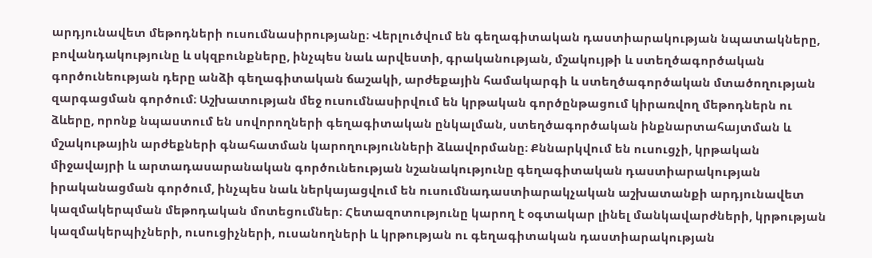արդյունավետ մեթոդների ուսումնասիրությանը։ Վերլուծվում են գեղագիտական դաստիարակության նպատակները, բովանդակությունը և սկզբունքները, ինչպես նաև արվեստի, գրականության, մշակույթի և ստեղծագործական գործունեության դերը անձի գեղագիտական ճաշակի, արժեքային համակարգի և ստեղծագործական մտածողության զարգացման գործում։ Աշխատության մեջ ուսումնասիրվում են կրթական գործընթացում կիրառվող մեթոդներն ու ձևերը, որոնք նպաստում են սովորողների գեղագիտական ընկալման, ստեղծագործական ինքնարտահայտման և մշակութային արժեքների գնահատման կարողությունների ձևավորմանը։ Քննարկվում են ուսուցչի, կրթական միջավայրի և արտադասարանական գործունեության նշանակությունը գեղագիտական դաստիարակության իրականացման գործում, ինչպես նաև ներկայացվում են ուսումնադաստիարակչական աշխատանքի արդյունավետ կազմակերպման մեթոդական մոտեցումներ։ Հետազոտությունը կարող է օգտակար լինել մանկավարժների, կրթության կազմակերպիչների, ուսուցիչների, ուսանողների և կրթության ու գեղագիտական դաստիարակության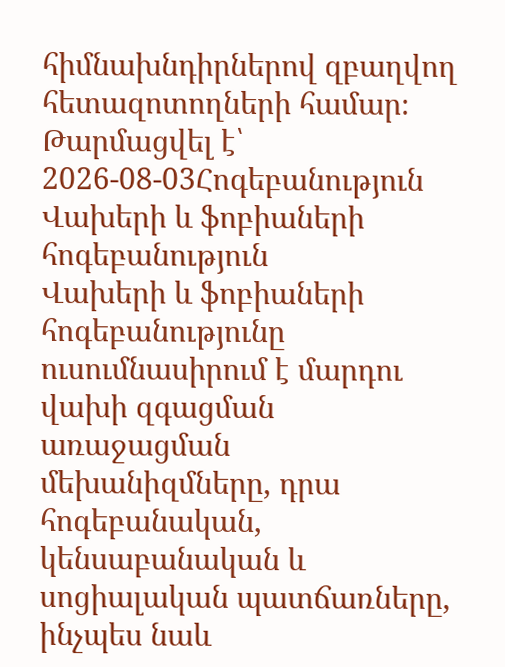հիմնախնդիրներով զբաղվող հետազոտողների համար։
Թարմացվել է՝ 2026-08-03Հոգեբանություն
Վախերի և ֆոբիաների հոգեբանություն
Վախերի և ֆոբիաների հոգեբանությունը ուսումնասիրում է մարդու վախի զգացման առաջացման մեխանիզմները, դրա հոգեբանական, կենսաբանական և սոցիալական պատճառները, ինչպես նաև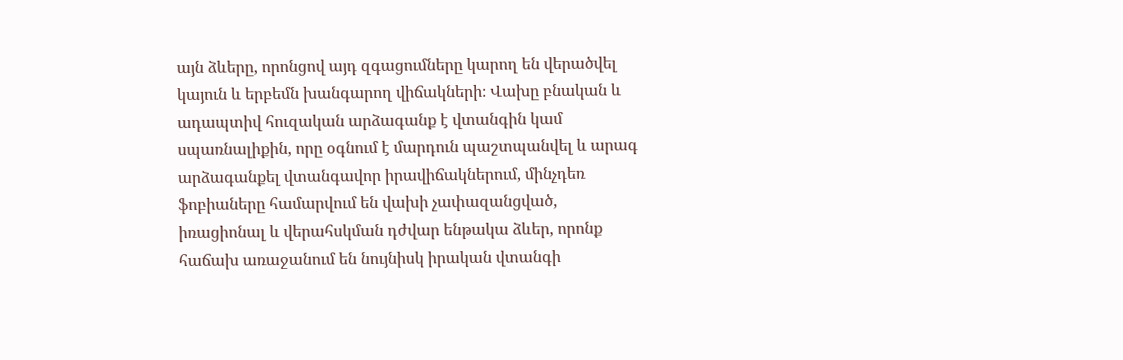այն ձևերը, որոնցով այդ զգացումները կարող են վերածվել կայուն և երբեմն խանգարող վիճակների։ Վախը բնական և ադապտիվ հուզական արձագանք է վտանգին կամ սպառնալիքին, որը օգնում է մարդուն պաշտպանվել և արագ արձագանքել վտանգավոր իրավիճակներում, մինչդեռ ֆոբիաները համարվում են վախի չափազանցված, իռացիոնալ և վերահսկման դժվար ենթակա ձևեր, որոնք հաճախ առաջանում են նույնիսկ իրական վտանգի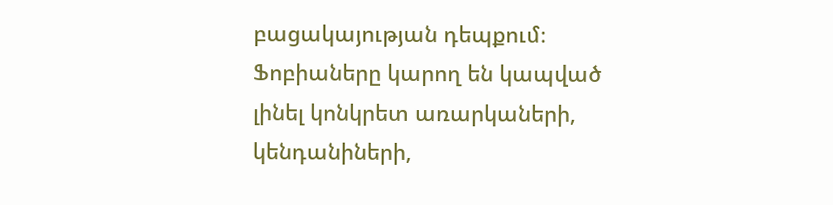բացակայության դեպքում։ Ֆոբիաները կարող են կապված լինել կոնկրետ առարկաների, կենդանիների,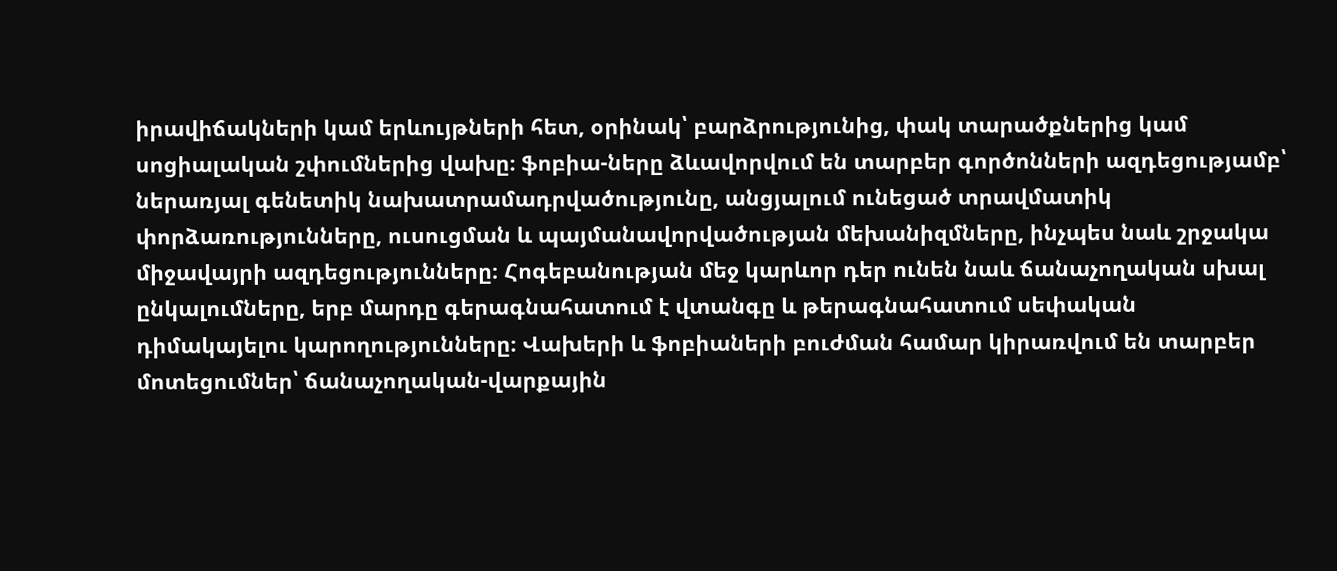իրավիճակների կամ երևույթների հետ, օրինակ՝ բարձրությունից, փակ տարածքներից կամ սոցիալական շփումներից վախը։ ֆոբիա-ները ձևավորվում են տարբեր գործոնների ազդեցությամբ՝ ներառյալ գենետիկ նախատրամադրվածությունը, անցյալում ունեցած տրավմատիկ փորձառությունները, ուսուցման և պայմանավորվածության մեխանիզմները, ինչպես նաև շրջակա միջավայրի ազդեցությունները։ Հոգեբանության մեջ կարևոր դեր ունեն նաև ճանաչողական սխալ ընկալումները, երբ մարդը գերագնահատում է վտանգը և թերագնահատում սեփական դիմակայելու կարողությունները։ Վախերի և ֆոբիաների բուժման համար կիրառվում են տարբեր մոտեցումներ՝ ճանաչողական-վարքային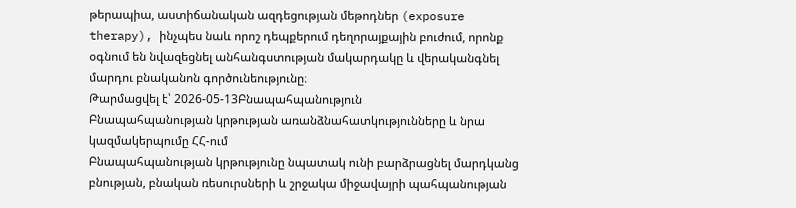թերապիա, աստիճանական ազդեցության մեթոդներ (exposure therapy), ինչպես նաև որոշ դեպքերում դեղորայքային բուժում, որոնք օգնում են նվազեցնել անհանգստության մակարդակը և վերականգնել մարդու բնականոն գործունեությունը։
Թարմացվել է՝ 2026-05-13Բնապահպանություն
Բնապահպանության կրթության առանձնահատկությունները և նրա կազմակերպումը ՀՀ-ում
Բնապահպանության կրթությունը նպատակ ունի բարձրացնել մարդկանց բնության, բնական ռեսուրսների և շրջակա միջավայրի պահպանության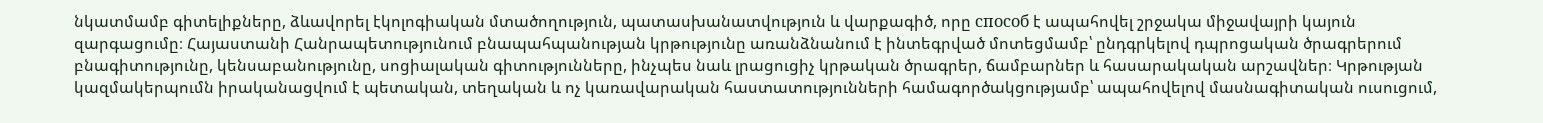նկատմամբ գիտելիքները, ձևավորել էկոլոգիական մտածողություն, պատասխանատվություն և վարքագիծ, որը способ է ապահովել շրջակա միջավայրի կայուն զարգացումը։ Հայաստանի Հանրապետությունում բնապահպանության կրթությունը առանձնանում է ինտեգրված մոտեցմամբ՝ ընդգրկելով դպրոցական ծրագրերում բնագիտությունը, կենսաբանությունը, սոցիալական գիտությունները, ինչպես նաև լրացուցիչ կրթական ծրագրեր, ճամբարներ և հասարակական արշավներ։ Կրթության կազմակերպումն իրականացվում է պետական, տեղական և ոչ կառավարական հաստատությունների համագործակցությամբ՝ ապահովելով մասնագիտական ուսուցում,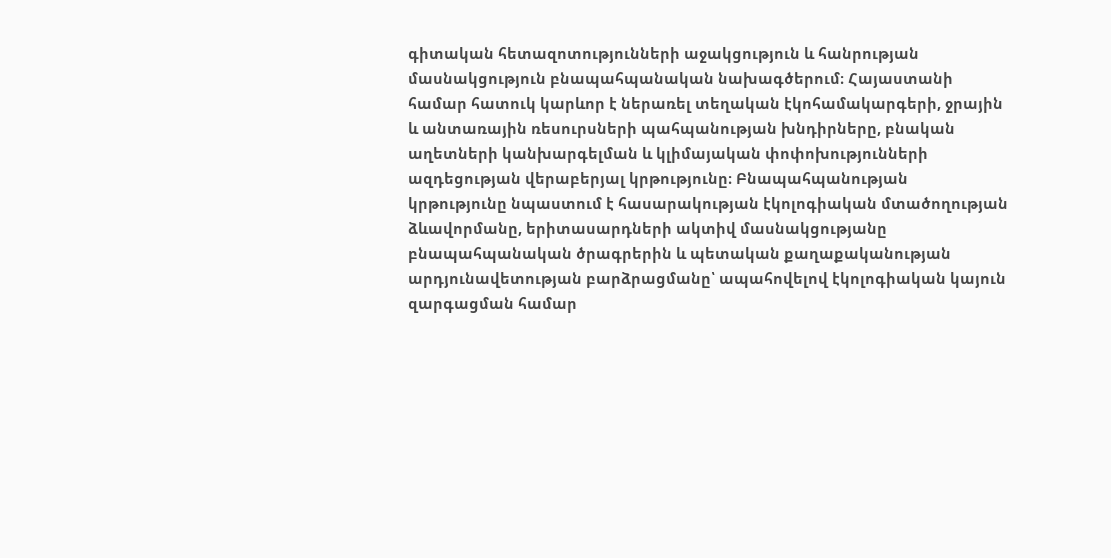գիտական հետազոտությունների աջակցություն և հանրության մասնակցություն բնապահպանական նախագծերում։ Հայաստանի համար հատուկ կարևոր է ներառել տեղական էկոհամակարգերի, ջրային և անտառային ռեսուրսների պահպանության խնդիրները, բնական աղետների կանխարգելման և կլիմայական փոփոխությունների ազդեցության վերաբերյալ կրթությունը։ Բնապահպանության կրթությունը նպաստում է հասարակության էկոլոգիական մտածողության ձևավորմանը, երիտասարդների ակտիվ մասնակցությանը բնապահպանական ծրագրերին և պետական քաղաքականության արդյունավետության բարձրացմանը՝ ապահովելով էկոլոգիական կայուն զարգացման համար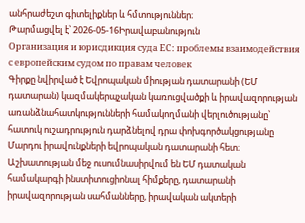անհրաժեշտ գիտելիքներ և հմտություններ։
Թարմացվել է՝ 2026-05-16Իրավաբանություն
Организация и юрисдикция суда ЕС: проблемы взаимодействия с европейским судом по правам человек
Գիրքը նվիրված է Եվրոպական միության դատարանի (ԵՄ դատարան) կազմակերպչական կառուցվածքի և իրավազորության առանձնահատկությունների համակողմանի վերլուծությանը՝ հատուկ ուշադրություն դարձնելով դրա փոխգործակցությանը Մարդու իրավունքների եվրոպական դատարանի հետ։ Աշխատության մեջ ուսումնասիրվում են ԵՄ դատական համակարգի ինստիտուցիոնալ հիմքերը, դատարանի իրավազորության սահմանները, իրավական ակտերի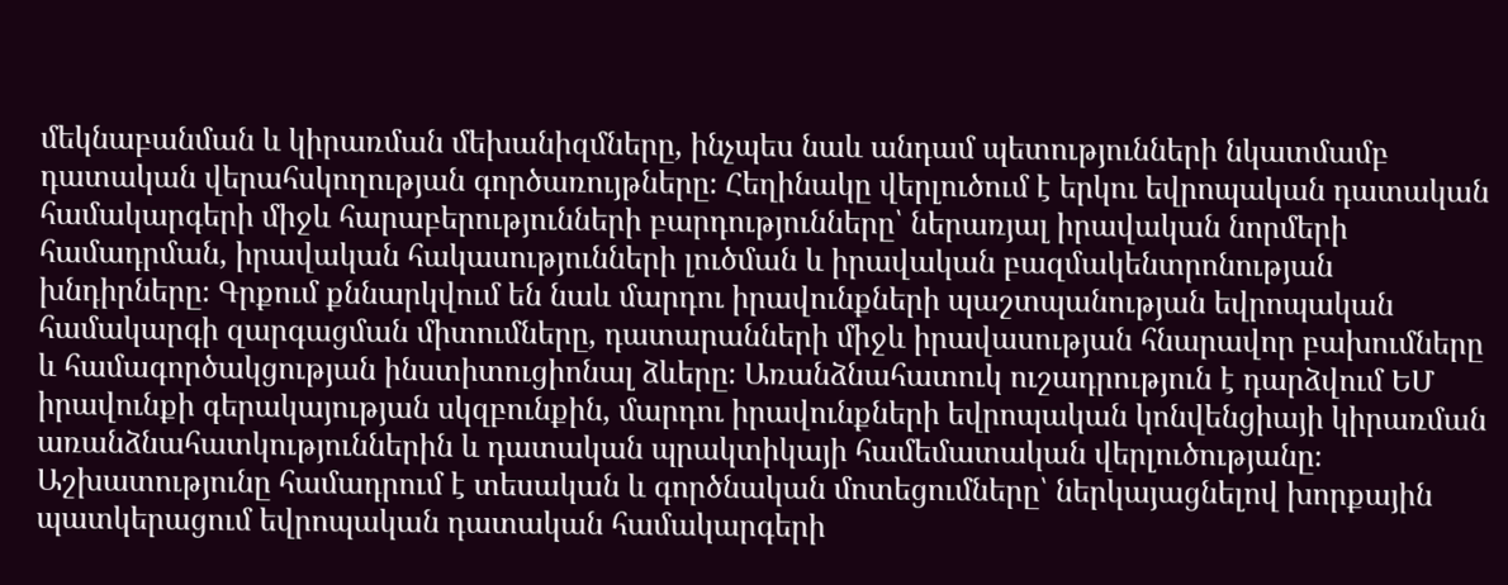մեկնաբանման և կիրառման մեխանիզմները, ինչպես նաև անդամ պետությունների նկատմամբ դատական վերահսկողության գործառույթները։ Հեղինակը վերլուծում է երկու եվրոպական դատական համակարգերի միջև հարաբերությունների բարդությունները՝ ներառյալ իրավական նորմերի համադրման, իրավական հակասությունների լուծման և իրավական բազմակենտրոնության խնդիրները։ Գրքում քննարկվում են նաև մարդու իրավունքների պաշտպանության եվրոպական համակարգի զարգացման միտումները, դատարանների միջև իրավասության հնարավոր բախումները և համագործակցության ինստիտուցիոնալ ձևերը։ Առանձնահատուկ ուշադրություն է դարձվում ԵՄ իրավունքի գերակայության սկզբունքին, մարդու իրավունքների եվրոպական կոնվենցիայի կիրառման առանձնահատկություններին և դատական պրակտիկայի համեմատական վերլուծությանը։ Աշխատությունը համադրում է տեսական և գործնական մոտեցումները՝ ներկայացնելով խորքային պատկերացում եվրոպական դատական համակարգերի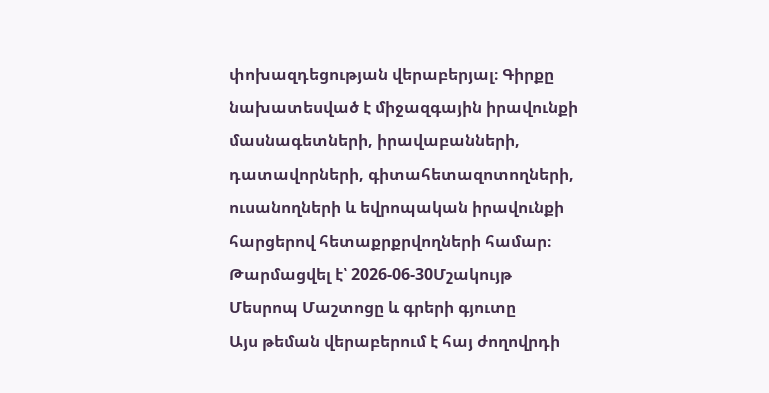փոխազդեցության վերաբերյալ։ Գիրքը նախատեսված է միջազգային իրավունքի մասնագետների, իրավաբանների, դատավորների, գիտահետազոտողների, ուսանողների և եվրոպական իրավունքի հարցերով հետաքրքրվողների համար։
Թարմացվել է՝ 2026-06-30Մշակույթ
Մեսրոպ Մաշտոցը և գրերի գյուտը
Այս թեման վերաբերում է հայ ժողովրդի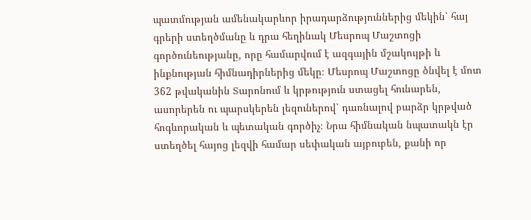պատմության ամենակարևոր իրադարձություններից մեկին՝ հայ գրերի ստեղծմանը և դրա հեղինակ Մեսրոպ Մաշտոցի գործունեությանը, որը համարվում է ազգային մշակույթի և ինքնության հիմնադիրներից մեկը։ Մեսրոպ Մաշտոցը ծնվել է մոտ 362 թվականին Տարոնում և կրթություն ստացել հունարեն, ասորերեն ու պարսկերեն լեզուներով՝ դառնալով բարձր կրթված հոգևորական և պետական գործիչ։ Նրա հիմնական նպատակն էր ստեղծել հայոց լեզվի համար սեփական այբուբեն, քանի որ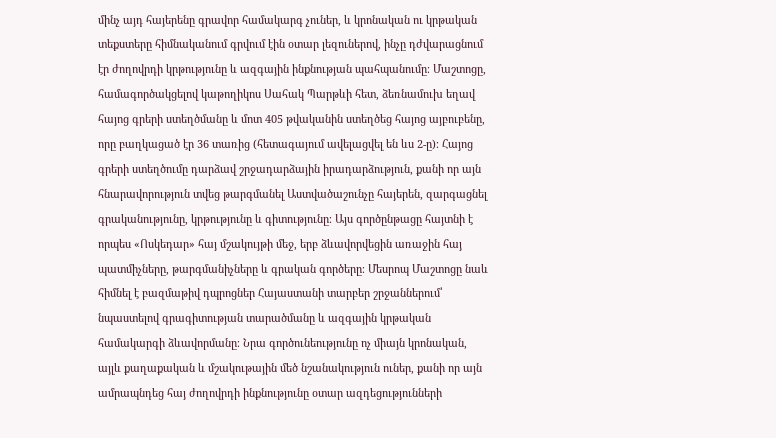մինչ այդ հայերենը գրավոր համակարգ չուներ, և կրոնական ու կրթական տեքստերը հիմնականում գրվում էին օտար լեզուներով, ինչը դժվարացնում էր ժողովրդի կրթությունը և ազգային ինքնության պահպանումը։ Մաշտոցը, համագործակցելով կաթողիկոս Սահակ Պարթևի հետ, ձեռնամուխ եղավ հայոց գրերի ստեղծմանը և մոտ 405 թվականին ստեղծեց հայոց այբուբենը, որը բաղկացած էր 36 տառից (հետագայում ավելացվել են ևս 2-ը)։ Հայոց գրերի ստեղծումը դարձավ շրջադարձային իրադարձություն, քանի որ այն հնարավորություն տվեց թարգմանել Աստվածաշունչը հայերեն, զարգացնել գրականությունը, կրթությունը և գիտությունը։ Այս գործընթացը հայտնի է որպես «Ոսկեդար» հայ մշակույթի մեջ, երբ ձևավորվեցին առաջին հայ պատմիչները, թարգմանիչները և գրական գործերը։ Մեսրոպ Մաշտոցը նաև հիմնել է բազմաթիվ դպրոցներ Հայաստանի տարբեր շրջաններում՝ նպաստելով գրագիտության տարածմանը և ազգային կրթական համակարգի ձևավորմանը։ Նրա գործունեությունը ոչ միայն կրոնական, այլև քաղաքական և մշակութային մեծ նշանակություն ուներ, քանի որ այն ամրապնդեց հայ ժողովրդի ինքնությունը օտար ազդեցությունների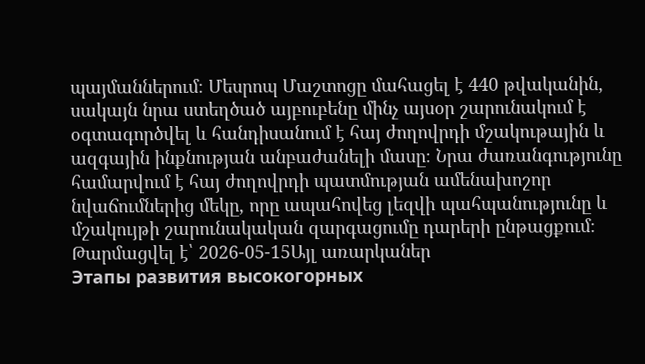պայմաններում։ Մեսրոպ Մաշտոցը մահացել է 440 թվականին, սակայն նրա ստեղծած այբուբենը մինչ այսօր շարունակում է օգտագործվել և հանդիսանում է հայ ժողովրդի մշակութային և ազգային ինքնության անբաժանելի մասը։ Նրա ժառանգությունը համարվում է հայ ժողովրդի պատմության ամենախոշոր նվաճումներից մեկը, որը ապահովեց լեզվի պահպանությունը և մշակույթի շարունակական զարգացումը դարերի ընթացքում։
Թարմացվել է՝ 2026-05-15Այլ առարկաներ
Этапы развития высокогорных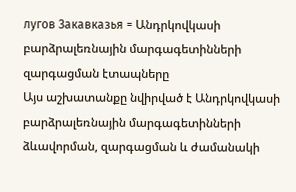лугов Закавказья = Անդրկովկասի բարձրալեռնային մարգագետինների զարգացման էտապները
Այս աշխատանքը նվիրված է Անդրկովկասի բարձրալեռնային մարգագետինների ձևավորման, զարգացման և ժամանակի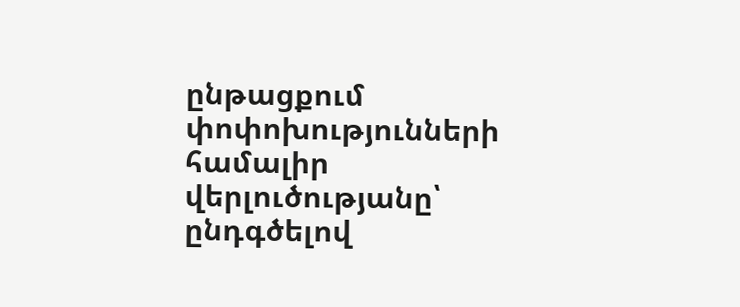ընթացքում փոփոխությունների համալիր վերլուծությանը՝ ընդգծելով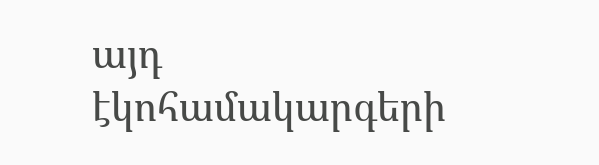այդ էկոհամակարգերի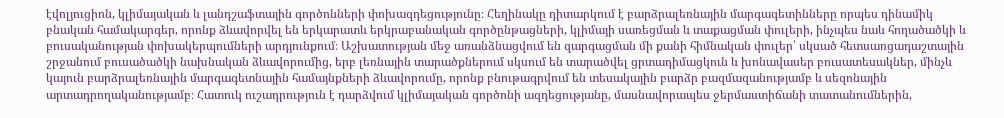էվոլյուցիոն, կլիմայական և լանդշաֆտային գործոնների փոխազդեցությունը։ Հեղինակը դիտարկում է բարձրալեռնային մարգագետինները որպես դինամիկ բնական համակարգեր, որոնք ձևավորվել են երկարատև երկրաբանական գործընթացների, կլիմայի սառեցման և տաքացման փուլերի, ինչպես նաև հողածածկի և բուսականության փոխակերպումների արդյունքում։ Աշխատության մեջ առանձնացվում են զարգացման մի քանի հիմնական փուլեր՝ սկսած հետսառցադաշտային շրջանում բուսածածկի նախնական ձևավորումից, երբ լեռնային տարածքներում սկսում են տարածվել ցրտադիմացկուն և խոնավասեր բուսատեսակներ, մինչև կայուն բարձրալեռնային մարգագետնային համայնքների ձևավորումը, որոնք բնութագրվում են տեսակային բարձր բազմազանությամբ և սեզոնային արտադրողականությամբ։ Հատուկ ուշադրություն է դարձվում կլիմայական գործոնի ազդեցությանը, մասնավորապես ջերմաստիճանի տատանումներին,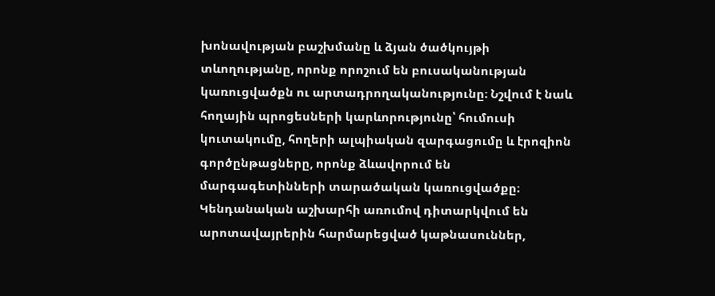խոնավության բաշխմանը և ձյան ծածկույթի տևողությանը, որոնք որոշում են բուսականության կառուցվածքն ու արտադրողականությունը։ Նշվում է նաև հողային պրոցեսների կարևորությունը՝ հումուսի կուտակումը, հողերի ալպիական զարգացումը և էրոզիոն գործընթացները, որոնք ձևավորում են մարգագետինների տարածական կառուցվածքը։ Կենդանական աշխարհի առումով դիտարկվում են արոտավայրերին հարմարեցված կաթնասուններ,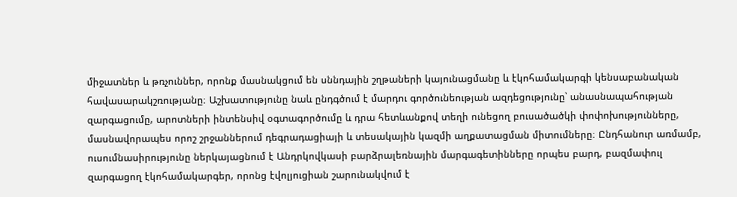միջատներ և թռչուններ, որոնք մասնակցում են սննդային շղթաների կայունացմանը և էկոհամակարգի կենսաբանական հավասարակշռությանը։ Աշխատությունը նաև ընդգծում է մարդու գործունեության ազդեցությունը՝ անասնապահության զարգացումը, արոտների ինտենսիվ օգտագործումը և դրա հետևանքով տեղի ունեցող բուսածածկի փոփոխությունները, մասնավորապես որոշ շրջաններում դեգրադացիայի և տեսակային կազմի աղքատացման միտումները։ Ընդհանուր առմամբ, ուսումնասիրությունը ներկայացնում է Անդրկովկասի բարձրալեռնային մարգագետինները որպես բարդ, բազմափուլ զարգացող էկոհամակարգեր, որոնց էվոլյուցիան շարունակվում է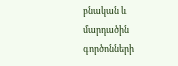բնական և մարդածին գործոնների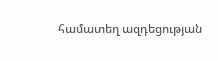համատեղ ազդեցության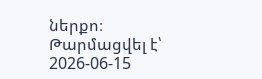ներքո։
Թարմացվել է՝ 2026-06-15